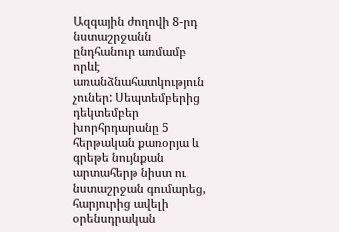Ազգային ժողովի 8-րդ նստաշրջանն ընդհանուր առմամբ որևէ առանձնահատկություն չուներ: Սեպտեմբերից դեկտեմբեր խորհրդարանը 5 հերթական քառօրյա և գրեթե նույնքան արտահերթ նիստ ու նստաշրջան գումարեց, հարյուրից ավելի օրենսդրական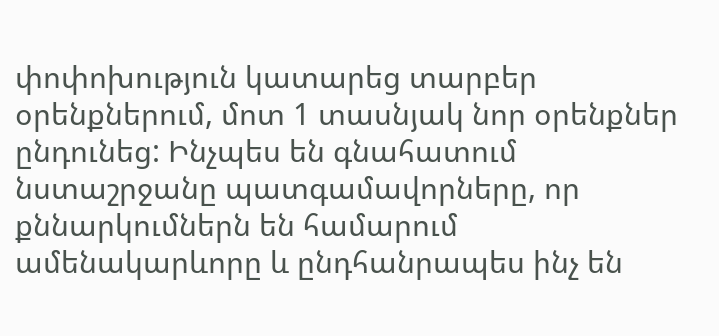փոփոխություն կատարեց տարբեր օրենքներում, մոտ 1 տասնյակ նոր օրենքներ ընդունեց: Ինչպես են գնահատում նստաշրջանը պատգամավորները, որ քննարկումներն են համարում ամենակարևորը և ընդհանրապես ինչ են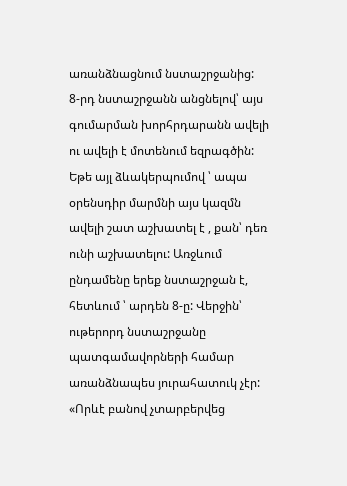առանձնացնում նստաշրջանից:
8-րդ նստաշրջանն անցնելով՝ այս գումարման խորհրդարանն ավելի ու ավելի է մոտենում եզրագծին: Եթե այլ ձևակերպումով ՝ ապա օրենսդիր մարմնի այս կազմն ավելի շատ աշխատել է , քան՝ դեռ ունի աշխատելու: Առջևում ընդամենը երեք նստաշրջան է, հետևում ՝ արդեն 8-ը: Վերջին՝ ութերորդ նստաշրջանը պատգամավորների համար առանձնապես յուրահատուկ չէր:
«Որևէ բանով չտարբերվեց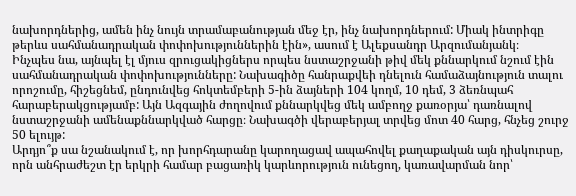նախորդներից, ամեն ինչ նույն տրամաբանության մեջ էր, ինչ նախորդներում: Միակ ինտրիգը թերևս սահմանադրական փոփոխություններին էին», ասում է Ալեքսանդր Արզումանյանկ։
Ինչպես նա, այնպել էլ մյուս զրուցակիցներս որպես նստաշրջանի թիվ մեկ քննարկում նշում էին սահմանադրական փոփոխությունները: Նախագիծը հանրաքվեի դնելուն համաձայնություն տալու որոշումը, հիշեցնեմ, ընդունվեց հոկտեմբերի 5-ին ձայների 104 կողմ, 10 դեմ, 3 ձեռնպահ հարաբերակցությամբ: Այն Ազգային ժողովում քննարկվեց մեկ ամբողջ քառօրյա՝ դառնալով նստաշրջանի ամենաքննարկված հարցը։ Նախագծի վերաբերյալ տրվեց մոտ 40 հարց, հնչեց շուրջ 50 ելույթ:
Արդյո՞ք սա նշանակում է, որ խորհդարանը կարողացավ ապահովել քաղաքական այն դիսկուրսը, որն անհրաժեշտ էր երկրի համար բացառիկ կարևորություն ունեցող, կառավարման նոր՝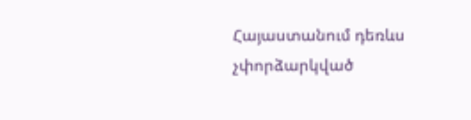Հայաստանում դեռևս չփորձարկված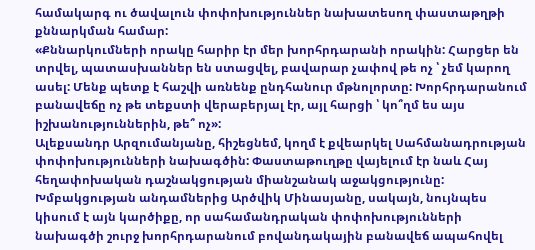համակարգ ու ծավալուն փոփոխություններ նախատեսող փաստաթղթի քննարկման համար:
«Քննարկումների որակը հարիր էր մեր խորհրդարանի որակին: Հարցեր են տրվել, պատասխաններ են ստացվել, բավարար չափով թե ոչ ՝ չեմ կարող ասել: Մենք պետք է հաշվի առնենք ընդհանուր մթնոլորտը: Խորհրդարանում բանավեճը ոչ թե տեքստի վերաբերյալ էր, այլ հարցի ՝ կո՞ղմ ես այս իշխանություններին, թե՞ ոչ»:
Ալեքսանդր Արզումանյանը, հիշեցնեմ, կողմ է քվեարկել Սահմանադրության փոփոխությունների նախագծին: Փաստաթուղթը վայելում էր նաև Հայ հեղափոխական դաշնակցության միանշանակ աջակցությունը: Խմբակցության անդամներից Արծվիկ Մինասյանը, սակայն, նույնպես կիսում է այն կարծիքը, որ սահամանդրական փոփոխությունների նախագծի շուրջ խորհրդարանում բովանդակային բանավեճ ապահովել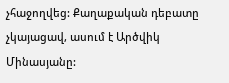չհաջողվեց: Քաղաքական դեբատը չկայացավ, ասում է Արծվիկ Մինասյանը: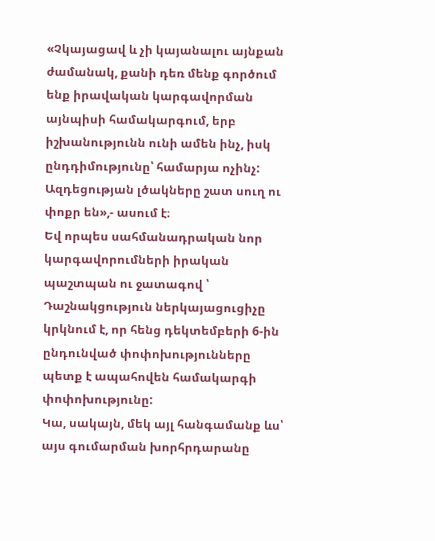«Չկայացավ և չի կայանալու այնքան ժամանակ, քանի դեռ մենք գործում ենք իրավական կարգավորման այնպիսի համակարգում, երբ իշխանությունն ունի ամեն ինչ, իսկ ընդդիմությունը՝ համարյա ոչինչ: Ազդեցության լծակները շատ սուղ ու փոքր են»,- ասում է։
Եվ որպես սահմանադրական նոր կարգավորումների իրական պաշտպան ու ջատագով ՝ Դաշնակցություն ներկայացուցիչը կրկնում է, որ հենց դեկտեմբերի 6-ին ընդունված փոփոխությունները պետք է ապահովեն համակարգի փոփոխությունը:
Կա, սակայն, մեկ այլ հանգամանք ևս՝ այս գումարման խորհրդարանը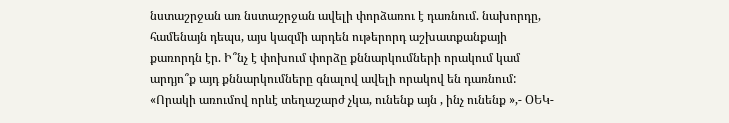նստաշրջան առ նստաշրջան ավելի փորձառու է դառնում. նախորդը, համենայն դեպս, այս կազմի արդեն ութերորդ աշխատքանքայի քառորդն էր. Ի՞նչ է փոխում փորձը քննարկումների որակում կամ արդյո՞ք այդ քննարկումները գնալով ավելի որակով են դառնում:
«Որակի առումով որևէ տեղաշարժ չկա, ունենք այն , ինչ ունենք »,- ՕԵԿ-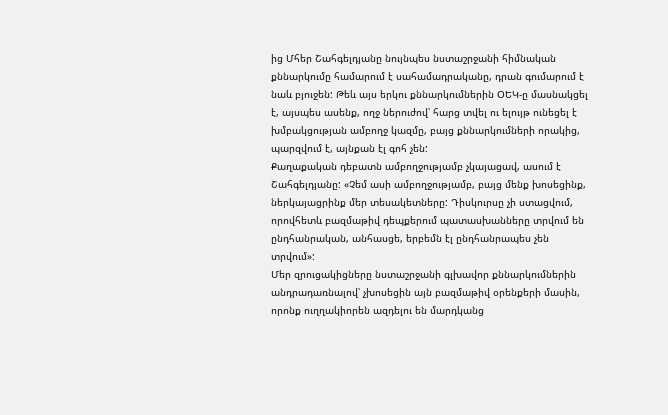ից Մհեր Շահգելդյանը նույնպես նստաշրջանի հիմնական քննարկումը համարում է սահամադրականը, դրան գումարում է նաև բյուջեն: Թեև այս երկու քննարկումներին ՕԵԿ-ը մասնակցել է, այսպես ասենք, ողջ ներուժով՝ հարց տվել ու ելույթ ունեցել է խմբակցության ամբողջ կազմը, բայց քննարկումների որակից, պարզվում է, այնքան էլ գոհ չեն:
Քաղաքական դեբատն ամբողջությամբ չկայացավ, ասում է Շահգելդյանը: «Չեմ ասի ամբողջությամբ, բայց մենք խոսեցինք, ներկայացրինք մեր տեսակետները: Դիսկուրսը չի ստացվում, որովհետև բազմաթիվ դեպքերում պատասխանները տրվում են ընդհանրական, անհասցե, երբեմն էլ ընդհանրապես չեն տրվում»:
Մեր զրուցակիցները նստաշրջանի գլխավոր քննարկումներին անդրադառնալով՝ չխոսեցին այն բազմաթիվ օրենքերի մասին, որոնք ուղղակիորեն ազդելու են մարդկանց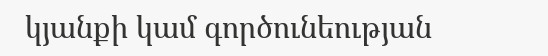կյանքի կամ գործունեության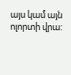այս կամ այն ոլորտի վրա: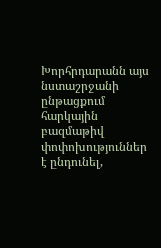Խորհրդարանն այս նստաշրջանի ընթացքում հարկային բազմաթիվ փոփոխություններ է ընդունել,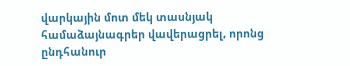վարկային մոտ մեկ տասնյակ համաձայնագրեր վավերացրել, որոնց ընդհանուր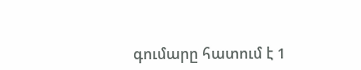գումարը հատում է 1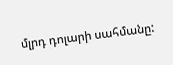մլրդ դոլարի սահմանը: